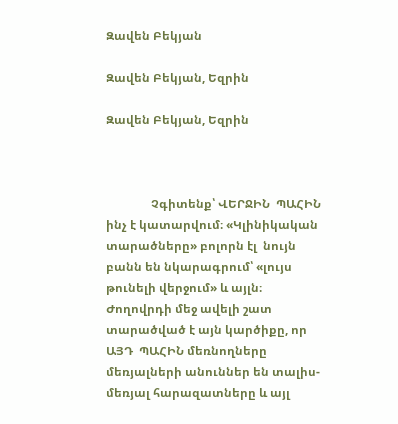Զավեն Բեկյան

Զավեն Բեկյան, Եզրին

Զավեն Բեկյան, Եզրին



               Չգիտենք՝ ՎԵՐՋԻՆ  ՊԱՀԻՆ ինչ է կատարվում։ «Կլինիկական տարածները» բոլորն էլ  նույն բանն են նկարագրում՝ «լույս թունելի վերջում» և այլն։ Ժողովրդի մեջ ավելի շատ տարածված է այն կարծիքը, որ ԱՅԴ  ՊԱՀԻՆ մեռնողները մեռյալների անուններ են տալիս- մեռյալ հարազատները և այլ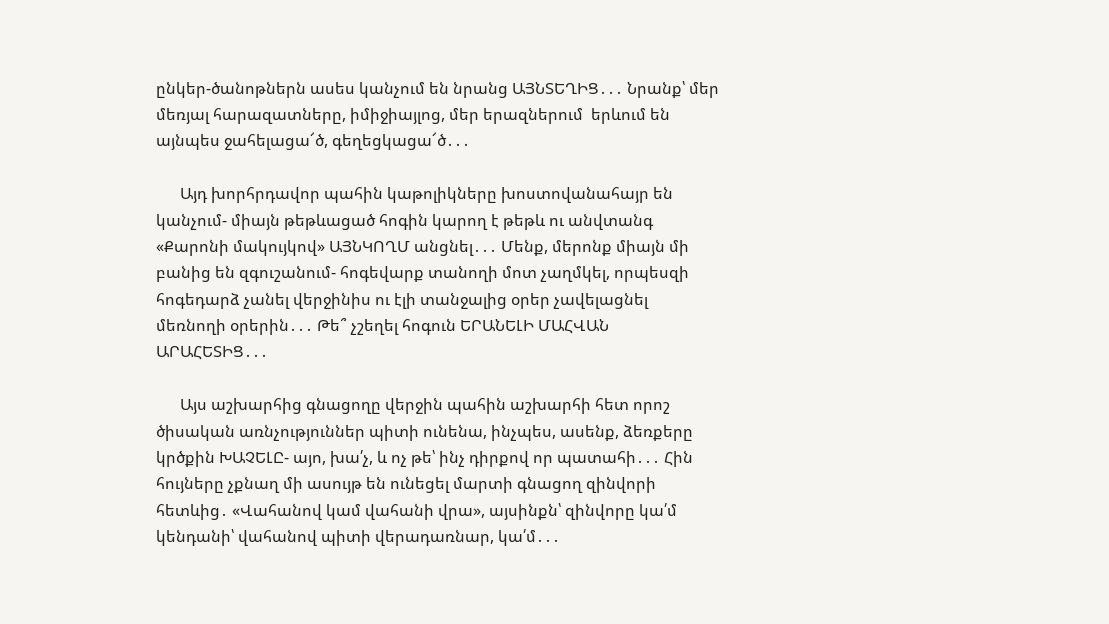ընկեր-ծանոթներն ասես կանչում են նրանց ԱՅՆՏԵՂԻՑ․․․ Նրանք՝ մեր մեռյալ հարազատները, իմիջիայլոց, մեր երազներում  երևում են այնպես ջահելացա՜ծ, գեղեցկացա՜ծ․․․

      Այդ խորհրդավոր պահին կաթոլիկները խոստովանահայր են կանչում- միայն թեթևացած հոգին կարող է թեթև ու անվտանգ «Քարոնի մակույկով» ԱՅՆԿՈՂՄ անցնել․․․ Մենք, մերոնք միայն մի բանից են զգուշանում- հոգեվարք տանողի մոտ չաղմկել, որպեսզի հոգեդարձ չանել վերջինիս ու էլի տանջալից օրեր չավելացնել մեռնողի օրերին․․․ Թե՞ չշեղել հոգուն ԵՐԱՆԵԼԻ ՄԱՀՎԱՆ ԱՐԱՀԵՏԻՑ․․․

      Այս աշխարհից գնացողը վերջին պահին աշխարհի հետ որոշ ծիսական առնչություններ պիտի ունենա, ինչպես, ասենք, ձեռքերը կրծքին ԽԱՉԵԼԸ- այո, խա՛չ, և ոչ թե՝ ինչ դիրքով որ պատահի․․․ Հին հույները չքնաղ մի ասույթ են ունեցել մարտի գնացող զինվորի հետևից․ «Վահանով կամ վահանի վրա», այսինքն՝ զինվորը կա՛մ կենդանի՝ վահանով պիտի վերադառնար, կա՛մ․․․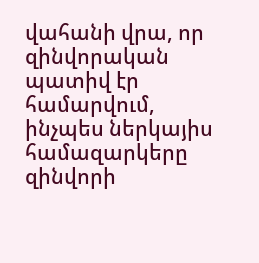վահանի վրա, որ զինվորական պատիվ էր համարվում, ինչպես ներկայիս համազարկերը զինվորի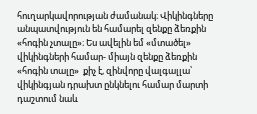հուղարկավորության ժամանակ։ Վիկինգները անպատվություն են համարել զենքը ձեռքին «հոգին չտալը»։ Ես ավելին եմ «մտածել» վիկինգների համար- միայն զենքը ձեռքին «հոգին տալը»  քիչ է, զինվորը վալգալլա՝ վիկինգյան դրախտ ընկնելու համար մարտի դաշտում նաև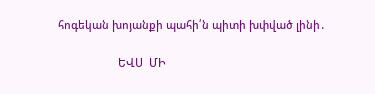հոգեկան խոյանքի պահի՛ն պիտի խփված լինի․

                    ԵՎՍ  ՄԻ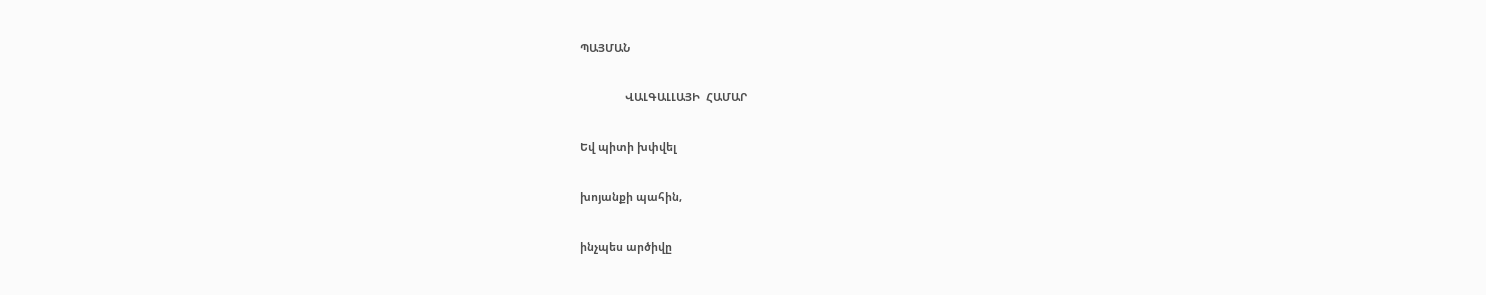ՊԱՅՄԱՆ

               ՎԱԼԳԱԼԼԱՅԻ  ՀԱՄԱՐ

Եվ պիտի խփվել

խոյանքի պահին,

ինչպես արծիվը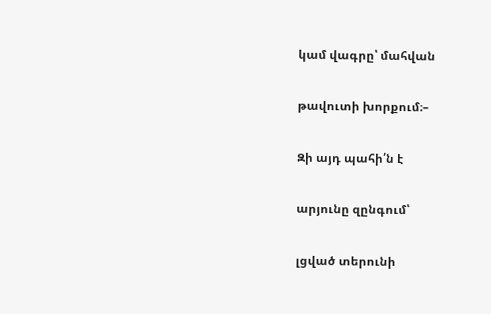կամ վագրը՝ մահվան

թավուտի խորքում։–

Զի այդ պահի՛ն է

արյունը զընգում՝

լցված տերունի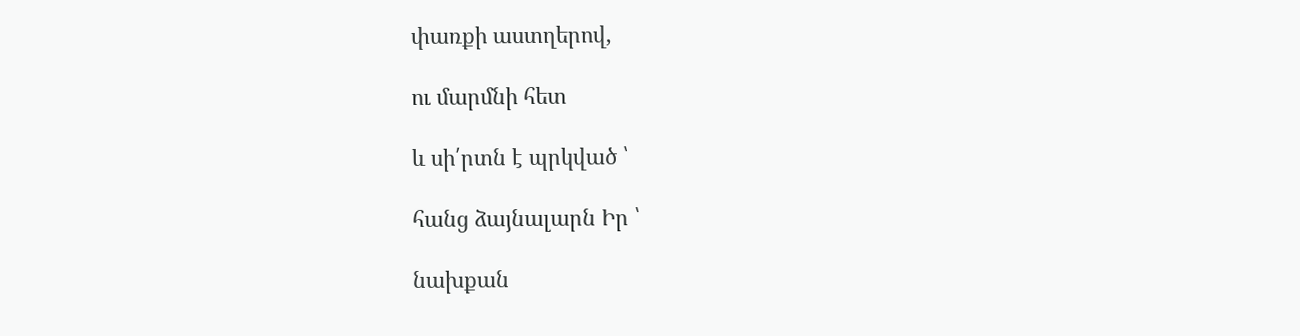փառքի աստղերով,

ու մարմնի հետ

և սի՛րտն է պրկված ՝

հանց ձայնալարն Իր ՝

նախքան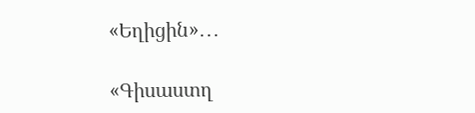«Եղիցին»․․․

«Գիսաստղ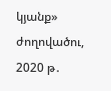կյանք» ժողովածու, 2020 թ․